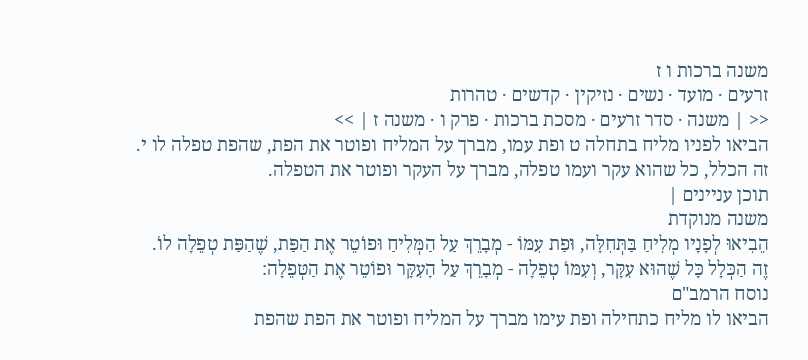משנה ברכות ו ז
זרעים · מועד · נשים · נזיקין · קדשים · טהרות
<< | משנה · סדר זרעים · מסכת ברכות · פרק ו · משנה ז | >>
הביאו לפניו מליח בתחלה ט ופת עמו, מברך על המליח ופוטר את הפת, שהפת טפלה לו י.
זה הכלל, כל שהוא עקר ועמו טפלה, מברך על העקר ופוטר את הטפלה.
תוכן עניינים |
משנה מנוקדת
הֵבִיאוּ לְפָנָיו מְלִיחַ בַּתְּחִלָּה, וּפַת עִמּוֹ - מְבָרֵךְ עַל הַמְּלִיחַ וּפוֹטֵר אֶת הַפַּת, שֶׁהַפַּת טְפֵלָה לוֹ.
זֶה הַכְּלָל כָּל שֶׁהוּא עִקָּר, וְעִמּוֹ טְפֵלָה - מְבָרֵךְ עַל הָעִקָּר וּפוֹטֵר אֶת הַטְּפֵלָה:
נוסח הרמב"ם
הביאו לו מליח כתחילה ופת עימו מברך על המליח ופוטר את הפת שהפת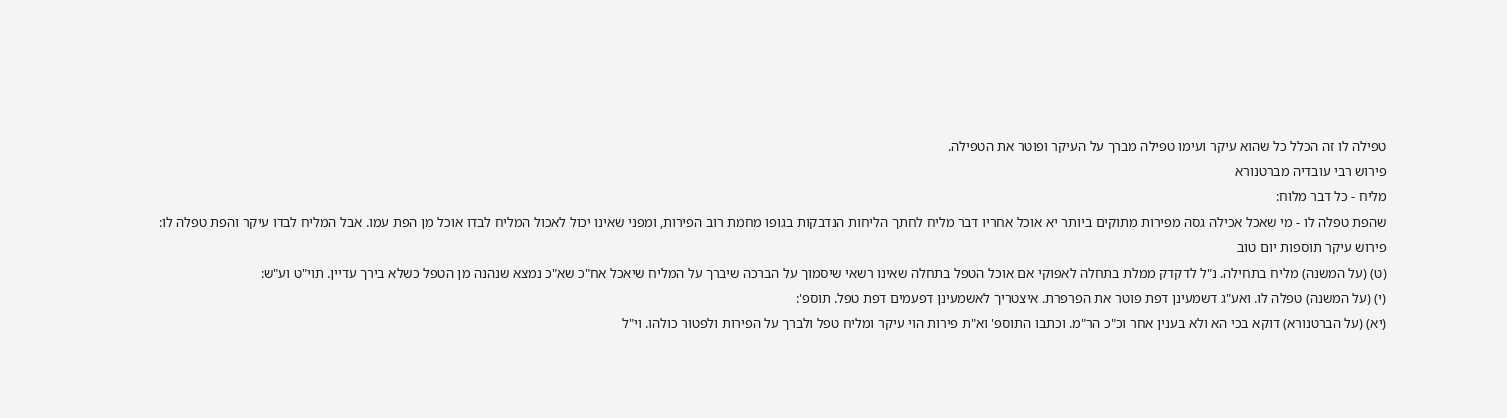טפילה לו זה הכלל כל שהוא עיקר ועימו טפילה מברך על העיקר ופוטר את הטפילה.
פירוש רבי עובדיה מברטנורא
מליח - כל דבר מלוח:
שהפת טפלה לו - מי שאכל אכילה גסה מפירות מתוקים ביותר יא אוכל אחריו דבר מליח לחתך הליחות הנדבקות בגופו מחמת רוב הפירות, ומפני שאינו יכול לאכול המליח לבדו אוכל מן הפת עמו. אבל המליח לבדו עיקר והפת טפלה לו:
פירוש עיקר תוספות יום טוב
(ט) (על המשנה) מליח בתחילה. נ"ל לדקדק ממלת בתחלה לאפוקי אם אוכל הטפל בתחלה שאינו רשאי שיסמוך על הברכה שיברך על המליח שיאכל אח"כ שא"כ נמצא שנהנה מן הטפל כשלא בירך עדיין. תוי"ט וע"ש:
(י) (על המשנה) טפלה לו. ואע"ג דשמעינן דפת פוטר את הפרפרת. איצטריך לאשמעינן דפעמים דפת טפל. תוספ':
(יא) (על הברטנורא) דוקא בכי הא ולא בענין אחר וכ"כ הר"מ. וכתבו התוספ' וא"ת פירות הוי עיקר ומליח טפל ולברך על הפירות ולפטור כולהו. וי"ל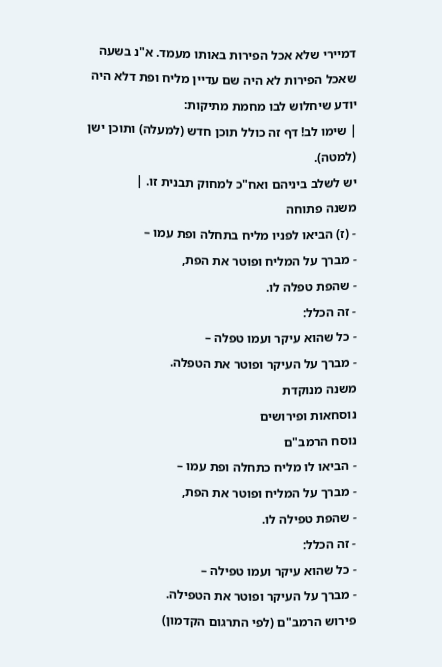דמיירי שלא אכל הפירות באותו מעמד. א"נ בשעה שאכל הפירות לא היה שם עדיין מליח ופת דלא היה יודע שיחלוש לבו מחמת מתיקות:
| שימו לב! דף זה כולל תוכן חדש (למעלה) ותוכן ישן (למטה).
יש לשלב ביניהם ואח"כ למחוק תבנית זו. |
משנה פתוחה
- (ז) הביאו לפניו מליח בתחלה ופת עמו –
- מברך על המליח ופוטר את הפת,
- שהפת טפלה לו.
- זה הכלל:
- כל שהוא עיקר ועמו טפלה –
- מברך על העיקר ופוטר את הטפלה.
משנה מנוקדת
נוסחאות ופירושים
נוסח הרמב"ם
- הביאו לו מליח כתחלה ופת עמו –
- מברך על המליח ופוטר את הפת,
- שהפת טפילה לו.
- זה הכלל:
- כל שהוא עיקר ועמו טפילה –
- מברך על העיקר ופוטר את הטפילה.
פירוש הרמב"ם (לפי התרגום הקדמון)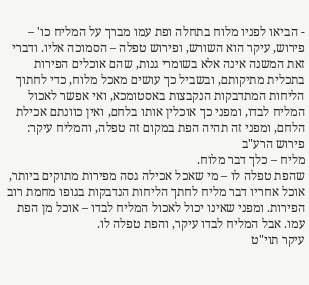- הביאו לפניו מלוח בתחלה ופת עמו מברך על המליח כו' – פירוש, עיקר הוא השורש, ופירוש טפלה – הסמוכה אליו. ודברי זאת המשנה אינה אלא בשומרי גנות, שהם אוכלים הפירות בתכלית מתיקותם, ובשביל כך עושים מאכל מלוח, כדי לחתוך הליחות המתדבקות הנקבצות באסטומכא, ואי אפשר לאכול המליח לבדו, ומפני כך אוכלין אותו בלחם, ואין כוונתם אכילת הלחם, ומפני זה תהיה הפת במקום זה טפלה, והמליח עיקר:
פירוש הרע"ב
מליח – כלך דבר מלוח.
שהפת טפלה לו – מי שאכל אכילה גסה מפירות מתוקים ביותר, אוכל אחריו דבר מליח לחתך הליחות הנדבקות בגופו מחמת רוב הפירות. ומפני שאינו יכול לאכול המליח לבדו – אוכל מן הפת עמו. אבל המליח לבדו עיקר, והפת טפלה לו.
עיקר תוי"ט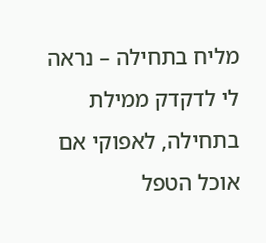מליח בתחילה – נראה לי לדקדק ממילת בתחילה, לאפוקי אם אוכל הטפל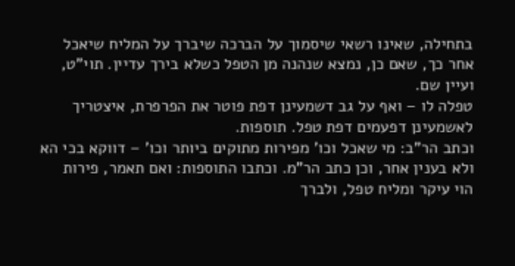בתחילה, שאינו רשאי שיסמוך על הברכה שיברך על המליח שיאכל אחר כך, שאם כן, נמצא שנהנה מן הטפל כשלא בירך עדיין. תוי"ט, ועיין שם.
טפלה לו – ואף על גב דשמעינן דפת פוטר את הפרפרת, איצטריך לאשמעינן דפעמים דפת טפל. תוספות.
וכתב הר"ב: מי שאכל וכו' מפירות מתוקים ביותר וכו' – דווקא בכי הא ולא בענין אחר, וכן כתב הר"מ. וכתבו התוספות: ואם תאמר, פירות הוי עיקר ומליח טפל, ולברך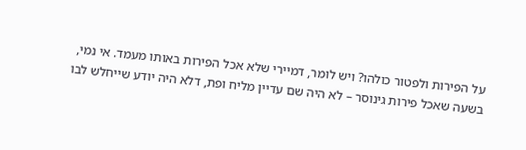על הפירות ולפטור כולהו? ויש לומר, דמיירי שלא אכל הפירות באותו מעמד. אי נמי, בשעה שאכל פירות גינוסר – לא היה שם עדיין מליח ופת, דלא היה יודע שייחלש לבו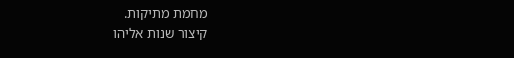מחמת מתיקות.
קיצור שנות אליהו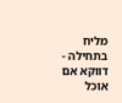מליח בתחילה - דווקא אם אוכל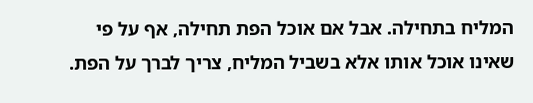המליח בתחילה. אבל אם אוכל הפת תחילה, אף על פי שאינו אוכל אותו אלא בשביל המליח, צריך לברך על הפת.